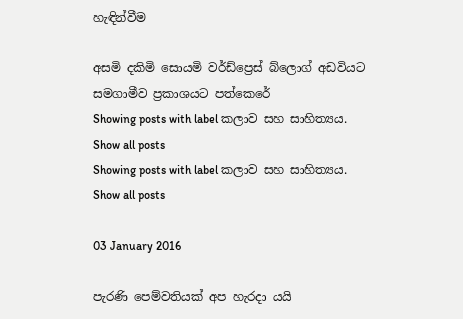හැඳින්වීම

අසමි දකිමි සොයමි වර්ඩ්ප්‍රෙස් බ්ලොග් අඩවියට සමගාමීව ප්‍රකාශයට පත්කෙරේ
Showing posts with label කලාව සහ සාහිත්‍යය. Show all posts
Showing posts with label කලාව සහ සාහිත්‍යය. Show all posts

03 January 2016

පැරණි පෙම්වතියක් අප හැරදා යයි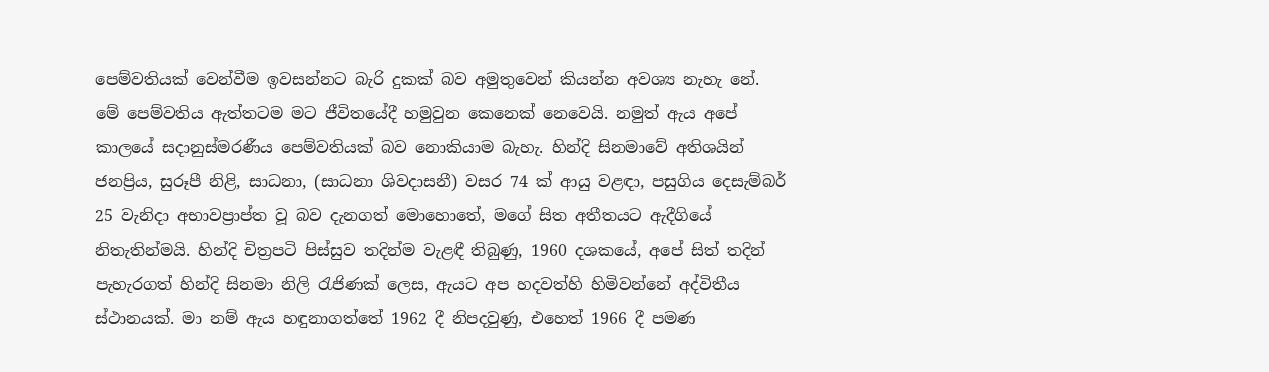පෙම්වතියක් වෙන්වීම ඉවසන්නට බැරි දුකක් බව අමුතුවෙන් කියන්න අවශ්‍ය නැහැ නේ. මේ පෙම්වතිය ඇත්තටම මට ජීවිතයේදී හමුවුන කෙනෙක් නෙවෙයි. නමුත් ඇය අපේ කාලයේ සදානුස්මරණීය පෙම්වතියක් බව නොකියාම බැහැ. හින්දි සිනමාවේ අතිශයින් ජනප්‍රිය, සුරූපී නිළි, සාධනා, (සාධනා ශිවදාසනී) වසර 74 ක් ආයු වළඳා, පසුගිය දෙසැම්බර් 25 වැනිදා අභාවප්‍රාප්ත වූ බව දැනගත් මොහොතේ, මගේ සිත අතීතයට ඇදීගියේ නිතැතින්මයි. හින්දි චිත්‍රපටි පිස්සුව තදින්ම වැළඳී තිබුණු, 1960 දශකයේ, අපේ සිත් තදින් පැහැරගත් හින්දි සිනමා නිලි රැජිණක් ලෙස, ඇයට අප හදවත්හි හිමිවන්නේ අද්විතීය ස්ථානයක්. මා නම් ඇය හඳුනාගත්තේ 1962 දී නිපදවුණු, එහෙත් 1966 දී පමණ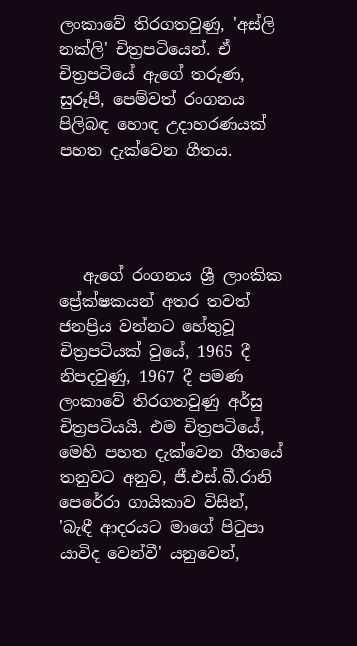ලංකාවේ තිරගතවුණු, 'අස්ලි නක්ලි' චිත්‍රපටියෙන්. ඒ චිත්‍රපටියේ ඇගේ තරුණ, සුරූපී, පෙම්වත් රංගනය පිලිබඳ හොඳ උදාහරණයක් පහත දැක්වෙන ගීතය.




   ඇගේ රංගනය ශ්‍රී ලාංකික ප්‍රේක්ෂකයන් අතර තවත් ජනප්‍රිය වන්නට හේතුවූ චිත්‍රපටියක් වුයේ, 1965 දී නිපදවුණු, 1967 දී පමණ ලංකාවේ තිරගතවුණු අර්සු චිත්‍රපටියයි. එම චිත්‍රපටියේ, මෙහි පහත දැක්වෙන ගීතයේ තනුවට අනුව, ජී.එස්.බී.රානි පෙරේරා ගායිකාව විසින්, 'බැඳී ආදරයට මාගේ පිටුපා යාවිද වෙන්වී' යනුවෙන්,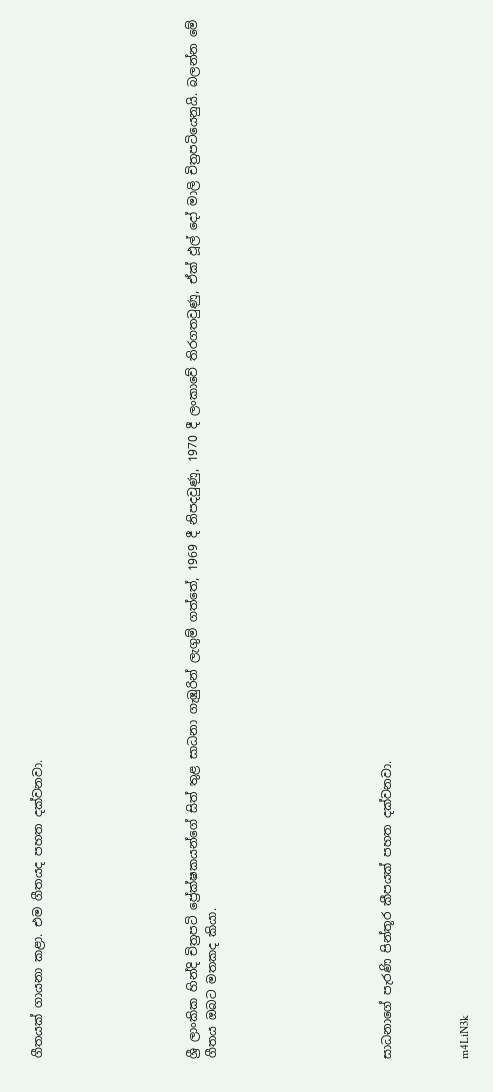ගීතයක් ගායනා කළා. එම ගීතයද පහත දක්වනවා.







ශ්‍රී ලාංකික හින්දි චිත්‍රපටි ප්‍රේක්ෂකයන්ගේ සිත් තුළ සාධනා ගැඹුරින් ලැගුම් ගත්තේ, 1969 දී නිපදවුණු, 1970 දී ලංකාවේ තිරගතවුණු, ඒක් ඵූල් දෝ මාලි චිත්‍රපටියෙනුයි. බලන්න මේ ගීතය ඔබට මතකද කියා.








සාධනාගේ පැරණි පින්තූර කීපයක් පහත දක්වනවා.



m4LiN3k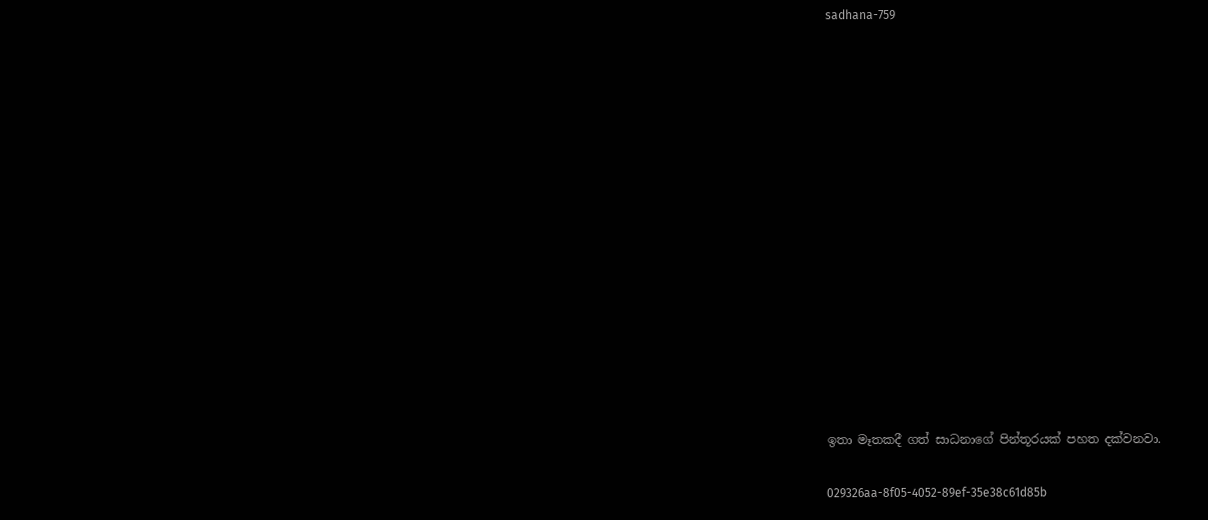sadhana-759















ඉතා මෑතකදී ගත් සාධනාගේ පින්තූරයක් පහත දක්වනවා.

029326aa-8f05-4052-89ef-35e38c61d85b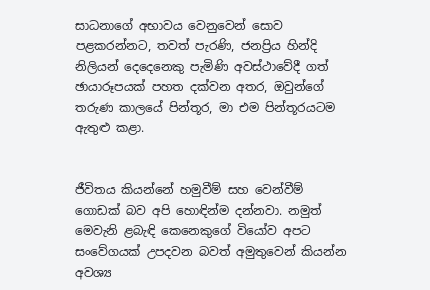සාධනාගේ අභාවය වෙනුවෙන් සොව පළකරන්නට, තවත් පැරණි, ජනප්‍රිය හින්දි නිලියන් දෙදෙනෙකු පැමිණි අවස්ථාවේදී ගත් ඡායාරූපයක් පහත දක්වන අතර, ඔවුන්ගේ තරුණ කාලයේ පින්තූර, මා එම පින්තූරයටම ඇතුළු කළා.


ජීවිතය කියන්නේ හමුවීම් සහ වෙන්වීම් ගොඩක් බව අපි හොඳින්ම දන්නවා. නමුත් මෙවැනි ළබැඳි කෙනෙකුගේ වියෝව අපට සංවේගයක් උපදවන බවත් අමුතුවෙන් කියන්න අවශ්‍ය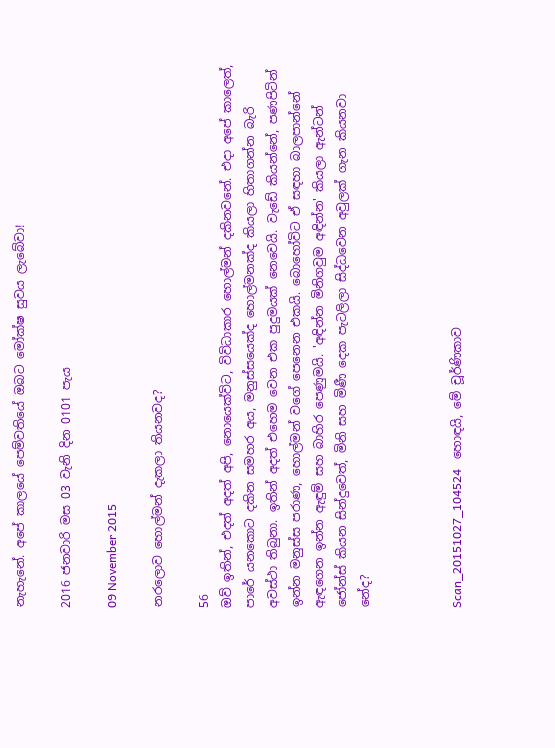නැහැනේ. අපේ කාලයේ පෙම්වතියේ ඔබට මෝක්ෂ සුවය ලැබේවා!

2016 ජනවාරි මස 03 වැනි දින 0101 පැය

09 November 2015

නරලොව හොල්මන් දැකලා තියනවද?

56
ඔව් ඉතින්, එදත් අදත් අපි, නොයෙක්විට, විවිධාකාර හොල්මන් දකිනවනේ. එදා අපේ කාලෙත්, පාරේ යනකොට දකින සමහර අය, මනුස්සයෙක්ද හොල්මනක්ද කියලා හිතාගන්න බැරි අවස්ථා තිබුනා. ඉතින් අදත් එහෙම වෙන එක පුදුමයක් නෙවෙයි. වැඩේ කියන්නේ, පණපිටින් ඉන්න මනුස්ස පරාණ, හොල්මන් වගේ පෙනෙන එකයි. බොහෝවිට ඒ සඳහා බාලපාන්නේ ඇඳගෙන ඉන්න ඇඳුම් සහ බාහිර පෙණුමයි. 'අඳින්න මිනිගවුම අඳින්න' කියලා ඇන්ටන් ජෝන්ස් කියන සින්දුවෙත්, මිනි සහ මිණී දෙක පැටලිලා සිද්ධවෙන අවුලක් ගැන කියනවා නේද?



Scan_20151027_104524   හොඳයි, මේ චූර්ණිකාව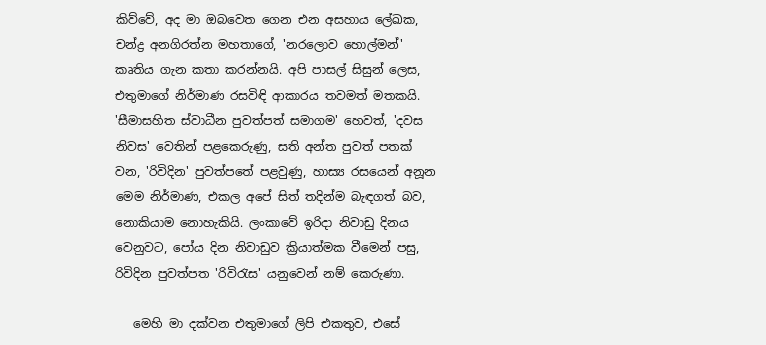කිව්වේ, අද මා ඔබවෙත ගෙන එන අසහාය ලේඛක, චන්ද්‍ර අනගිරත්න මහතාගේ, 'නරලොව හොල්මන්' කෘතිය ගැන කතා කරන්නයි. අපි පාසල් සිසුන් ලෙස, එතුමාගේ නිර්මාණ රසවිඳි ආකාරය තවමත් මතකයි. 'සීමාසහිත ස්වාධීන පුවත්පත් සමාගම' හෙවත්, 'දවස නිවස' වෙතින් පළකෙරුණු, සති අන්ත පුවත් පතක් වන, 'රිවිදින' පුවත්පතේ පළවුණු, හාස්‍ය රසයෙන් අනූන මෙම නිර්මාණ, එකල අපේ සිත් තදින්ම බැඳගත් බව, නොකියාම නොහැකියි. ලංකාවේ ඉරිදා නිවාඩු දිනය වෙනුවට, පෝය දින නිවාඩුව ක්‍රියාත්මක වීමෙන් පසු, රිවිදින පුවත්පත 'රිවිරැස' යනුවෙන් නම් කෙරුණා.

   මෙහි මා දක්වන එතුමාගේ ලිපි එකතුව, එසේ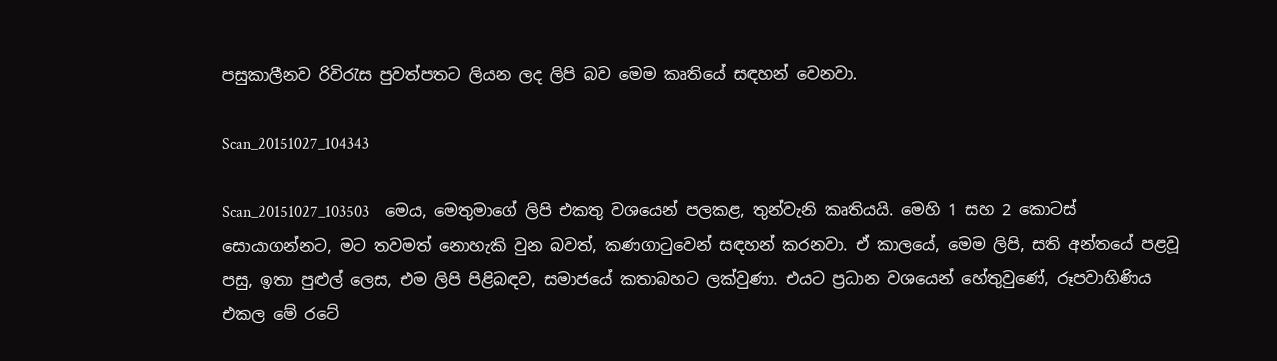පසුකාලීනව රිවිරැස පුවත්පතට ලියන ලද ලිපි බව මෙම කෘතියේ සඳහන් වෙනවා.

Scan_20151027_104343

Scan_20151027_103503    මෙය, මෙතුමාගේ ලිපි එකතු වශයෙන් පලකළ, තුන්වැනි කෘතියයි. මෙහි 1 සහ 2 කොටස් සොයාගන්නට, මට තවමත් නොහැකි වුන බවත්, කණගාටුවෙන් සඳහන් කරනවා. ඒ කාලයේ, මෙම ලිපි, සති අන්තයේ පළවූ පසු, ඉතා පුළුල් ලෙස, එම ලිපි පිළිබඳව, සමාජයේ කතාබහට ලක්වුණා. එයට ප්‍රධාන වශයෙන් හේතුවුණේ, රූපවාහිණිය එකල මේ රටේ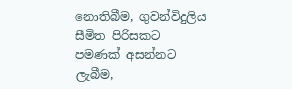නොතිබීම, ගුවන්විදුලිය සීමිත පිරිසකට පමණක් අසන්නට ලැබීම,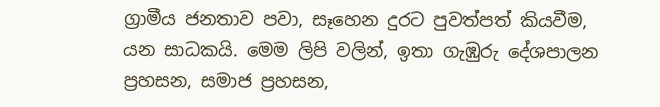ග්‍රාමීය ජනතාව පවා, සෑහෙන දුරට පුවත්පත් කියවීම, යන සාධකයි. මෙම ලිපි වලින්, ඉතා ගැඹුරු දේශපාලන ප්‍රහසන, සමාජ ප්‍රහසන,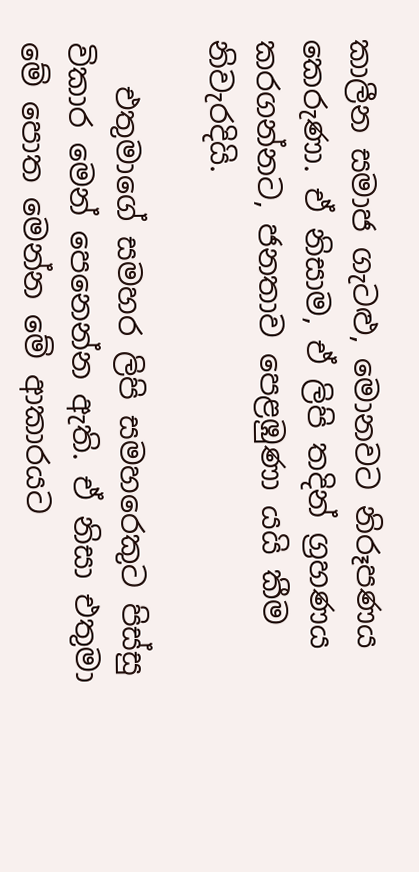කාලීන සමාජ ගැටළු, මොනවට නිරූපණය කෙරුණා. ඒ නිසාම, ඒ ලිපි තදින් ග්‍රහණය කරගන්නට, ජනතාව පෙළඹුණා යයි කීම නිවැරදියි.

   එතුමාගේ සමහර ලිපි සමහරෙකුට පිස්සු විකාර මෙන් පෙනෙන්න ඇති. ඒ නිසා එතුමා මේ පොත මෙන්න මේ ආකාරයට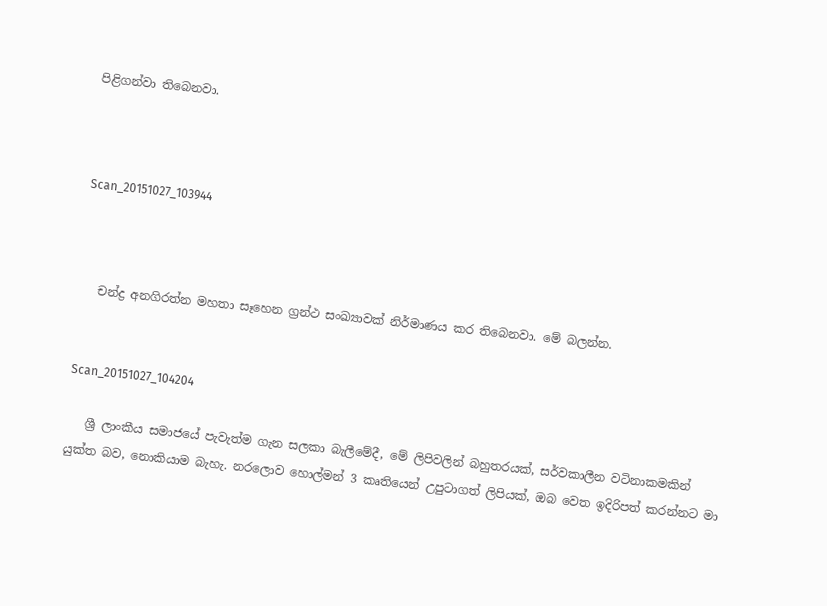පිළිගන්වා තිබෙනවා.



Scan_20151027_103944



   චන්ද්‍ර අනගිරත්න මහතා සෑහෙන ග්‍රන්ථ සංඛ්‍යාවක් නිර්මාණය කර තිබෙනවා. මේ බලන්න.


Scan_20151027_104204

   ශ්‍රී ලාංකීය සමාජයේ පැවැත්ම ගැන සලකා බැලීමේදී, මේ ලිපිවලින් බහුතරයක්, සර්වකාලීන වටිනාකමකින් යුක්ත බව, නොකියාම බැහැ. නරලොව හොල්මන් 3 කෘතියෙන් උපුටාගත් ලිපියක්, ඔබ වෙත ඉදිරිපත් කරන්නට මා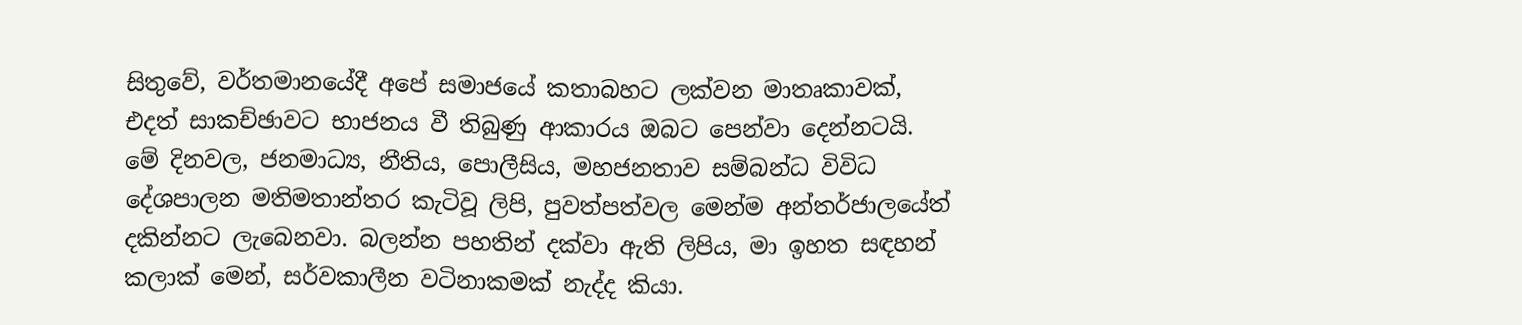සිතුවේ, වර්තමානයේදී අපේ සමාජයේ කතාබහට ලක්වන මාතෘකාවක්, එදත් සාකච්ඡාවට භාජනය වී තිබුණු ආකාරය ඔබට පෙන්වා දෙන්නටයි. මේ දිනවල, ජනමාධ්‍ය, නීතිය, පොලීසිය, මහජනතාව සම්බන්ධ විවිධ දේශපාලන මතිමතාන්තර කැටිවූ ලිපි, පුවත්පත්වල මෙන්ම අන්තර්ජාලයේත් දකින්නට ලැබෙනවා. බලන්න පහතින් දක්වා ඇති ලිපිය, මා ඉහත සඳහන් කලාක් මෙන්, සර්වකාලීන වටිනාකමක් නැද්ද කියා.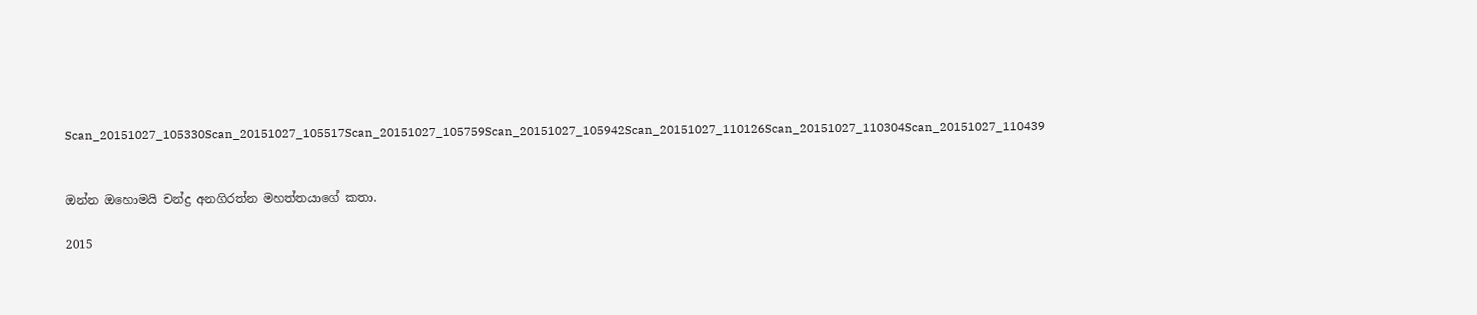Scan_20151027_105330Scan_20151027_105517Scan_20151027_105759Scan_20151027_105942Scan_20151027_110126Scan_20151027_110304Scan_20151027_110439


ඔන්න ඔහොමයි චන්ද්‍ර අනගිරත්න මහත්තයාගේ කතා.

2015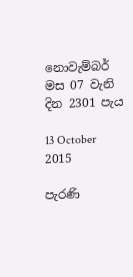නොවැම්බර් මස 07 වැනි දින 2301 පැය

13 October 2015

පැරණි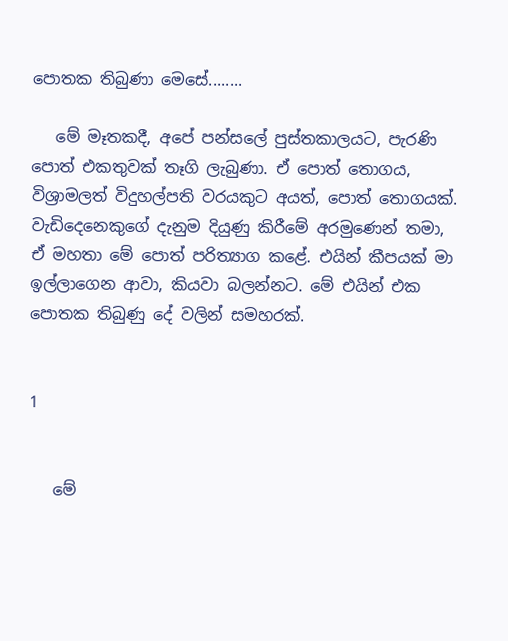පොතක තිබුණා මෙසේ........

   මේ මෑතකදී, අපේ පන්සලේ පුස්තකාලයට, පැරණි පොත් එකතුවක් තෑගි ලැබුණා. ඒ පොත් තොගය, විශ්‍රාමලත් විදුහල්පති වරයකුට අයත්, පොත් තොගයක්. වැඩිදෙනෙකුගේ දැනුම දියුණු කිරීමේ අරමුණෙන් තමා, ඒ මහතා මේ පොත් පරිත්‍යාග කළේ. එයින් කීපයක් මා ඉල්ලාගෙන ආවා, කියවා බලන්නට. මේ එයින් එක පොතක තිබුණු දේ වලින් සමහරක්.


1


   මේ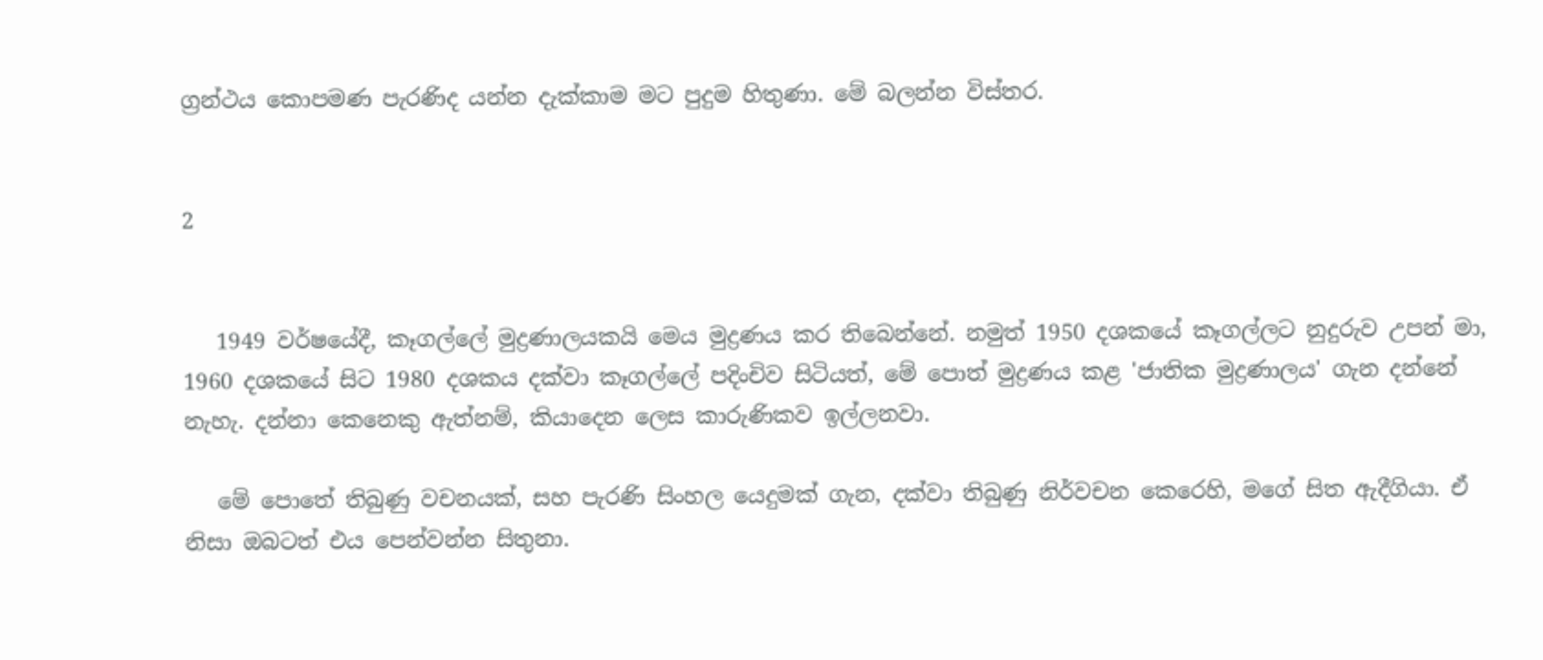ග්‍රන්ථය කොපමණ පැරණිද යන්න දැක්කාම මට පුදුම හිතුණා. මේ බලන්න විස්තර.


2


   1949 වර්ෂයේදී, කෑගල්ලේ මුද්‍රණාලයකයි මෙය මුද්‍රණය කර තිබෙන්නේ. නමුත් 1950 දශකයේ කෑගල්ලට නුදුරුව උපන් මා, 1960 දශකයේ සිට 1980 දශකය දක්වා කෑගල්ලේ පදිංචිව සිටියත්, මේ පොත් මුද්‍රණය කළ 'ජාතික මුද්‍රණාලය' ගැන දන්නේ නැහැ. දන්නා කෙනෙකු ඇත්නම්, කියාදෙන ලෙස කාරුණිකව ඉල්ලනවා.

   මේ පොතේ තිබුණු වචනයක්, සහ පැරණි සිංහල යෙදුමක් ගැන, දක්වා තිබුණු නිර්වචන කෙරෙහි, මගේ සිත ඇදීගියා. ඒ නිසා ඔබටත් එය පෙන්වන්න සිතුනා.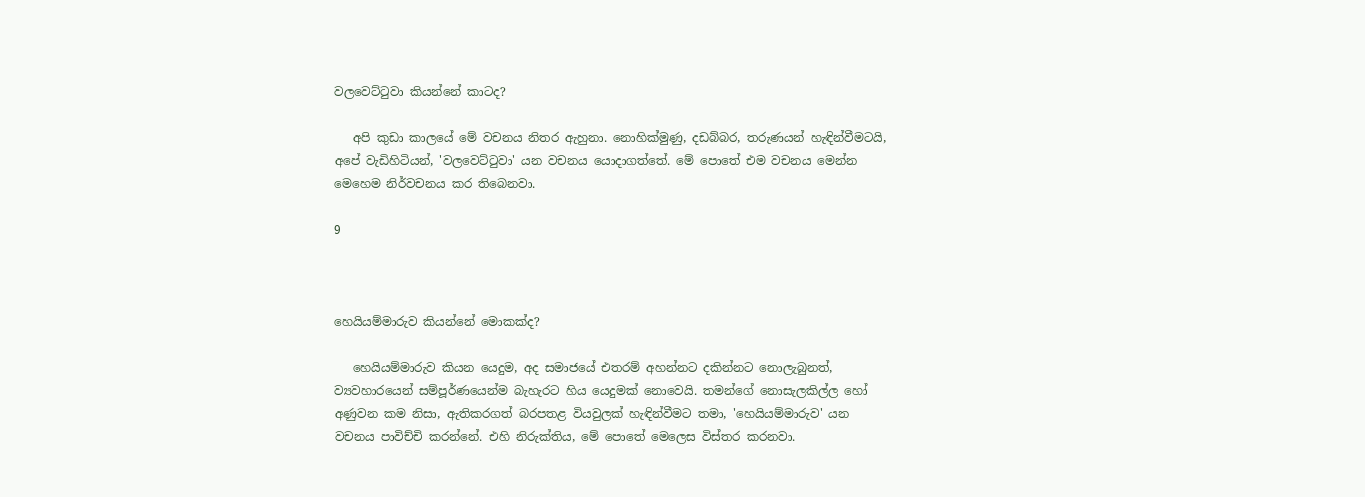වලවෙට්ටුවා කියන්නේ කාටද?

   අපි කුඩා කාලයේ මේ වචනය නිතර ඇහුනා. නොහික්මුණු, දඩබ්බර, තරුණයන් හැඳින්වීමටයි, අපේ වැඩිහිටියන්, 'වලවෙට්ටුවා' යන වචනය යොදාගත්තේ. මේ පොතේ එම වචනය මෙන්න මෙහෙම නිර්වචනය කර තිබෙනවා.

9



හෙයියම්මාරුව කියන්නේ මොකක්ද?

   හෙයියම්මාරුව කියන යෙදුම, අද සමාජයේ එතරම් අහන්නට දකින්නට නොලැබුනත්, ව්‍යවහාරයෙන් සම්පූර්ණයෙන්ම බැහැරට හිය යෙදුමක් නොවෙයි. තමන්ගේ නොසැලකිල්ල හෝ අණුවන කම නිසා, ඇතිකරගත් බරපතළ වියවුලක් හැඳින්වීමට තමා, 'හෙයියම්මාරුව' යන වචනය පාවිච්චි කරන්නේ. එහි නිරුක්තිය, මේ පොතේ මෙලෙස විස්තර කරනවා.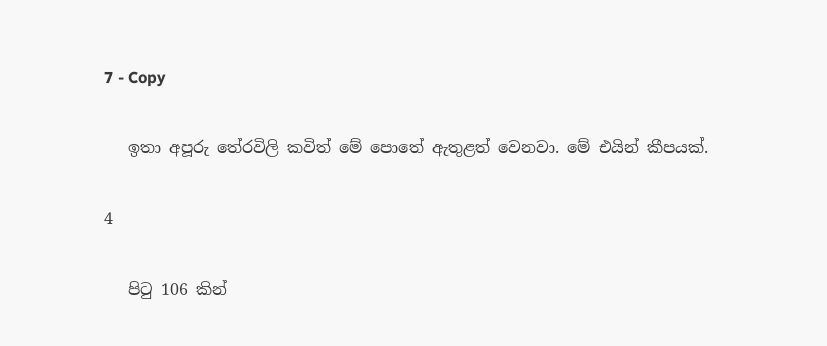7 - Copy


   ඉතා අපූරු තේරවිලි කවිත් මේ පොතේ ඇතුළත් වෙනවා. මේ එයින් කීපයක්.


4


   පිටු 106 කින්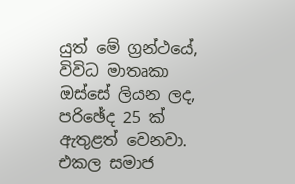යුත් මේ ග්‍රන්ථයේ, විවිධ මාතෘකා ඔස්සේ ලියන ලද, පරිඡේද 25 ක් ඇතුළත් වෙනවා. එකල සමාජ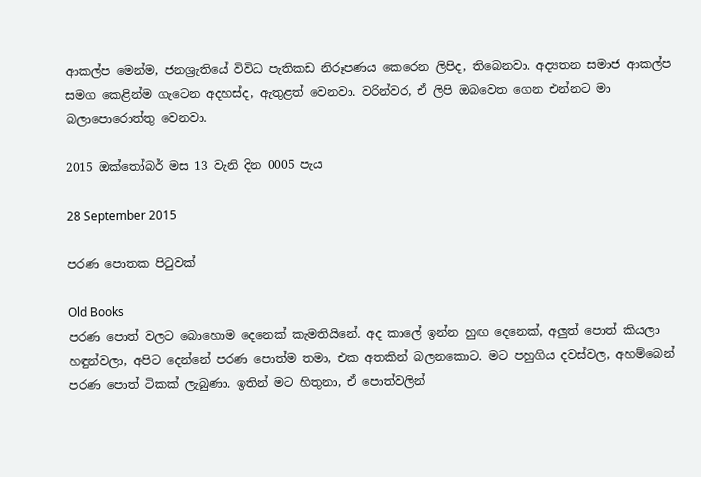ආකල්ප මෙන්ම, ජනශ්‍රැතියේ විවිධ පැතිකඩ නිරූපණය කෙරෙන ලිපිද, තිබෙනවා. අද්‍යතන සමාජ ආකල්ප සමග කෙළින්ම ගැටෙන අදහස්ද, ඇතුළත් වෙනවා. වරින්වර, ඒ ලිපි ඔබවෙත ගෙන එන්නට මා බලාපොරොත්තු වෙනවා.

2015 ඔක්තෝබර් මස 13 වැනි දින 0005 පැය

28 September 2015

පරණ පොතක පිටුවක්

Old Books
පරණ පොත් වලට බොහොම දෙනෙක් කැමතියිනේ. අද කාලේ ඉන්න හුඟ දෙනෙක්, අලුත් පොත් කියලා හඳුන්වලා, අපිට දෙන්නේ පරණ පොත්ම තමා, එක අතකින් බලනකොට. මට පහුගිය දවස්වල, අහම්බෙන් පරණ පොත් ටිකක් ලැබුණා. ඉතින් මට හිතුනා, ඒ පොත්වලින්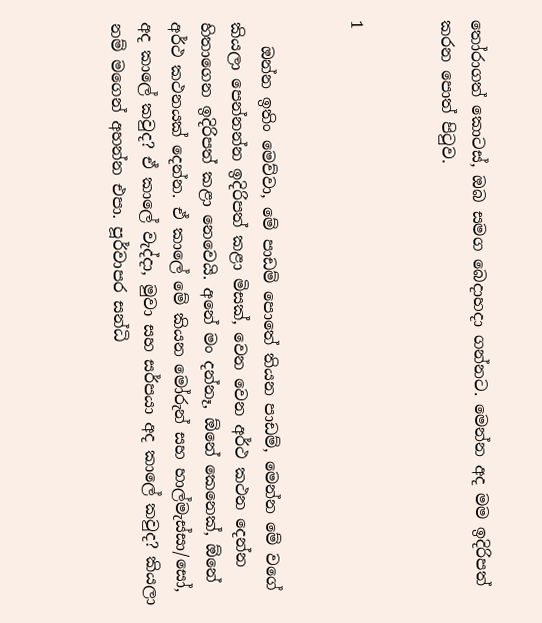තෝරාගත් කොටස්, ඔබ සමග බෙදාහදා ගන්නට. මෙන්න අද මම ඉදිරිපත් කරන පොත් පිටුව.


1


   ඔන්න ඉතිං මෙව්වා, මේ පාඩම් පොතේ තියන පාඩම්, මෙන්න මේ වගේ කියලා පෙන්නන්න ඉදිරිපත් කළා මිසක්, වෙන වෙන අර්ථ කථන දෙන්න හිතාගෙන ඉදිරිපත් කළා නෙවෙයි. අනේ මං දන්නෑ, ඕනේ කෙනෙක්, ඕනේ අර්ථ කථනයක් දෙන්න. ඒ කාලේ මේ කියන මෝරුන් සහ හාල්මැස්සා/සෝ, අද කාලේ කවුද? ඒ කාලේ වැද්දා, මුවා සහ සර්පයා අද කාලේ කවුද? කියලා නම් මගෙන් අහන්න එපා. පූර්වාපර සන්ධි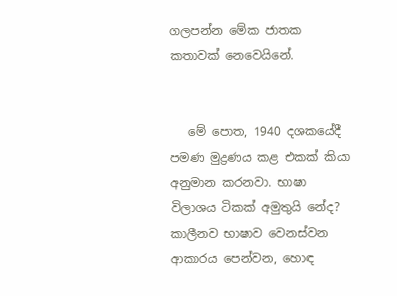ගලපන්න මේක ජාතක කතාවක් නෙවෙයිනේ.


   මේ පොත, 1940 දශකයේදී පමණ මුද්‍රණය කළ එකක් කියා අනුමාන කරනවා. භාෂා විලාශය ටිකක් අමුතුයි නේද? කාලීනව භාෂාව වෙනස්වන ආකාරය පෙන්වන, හොඳ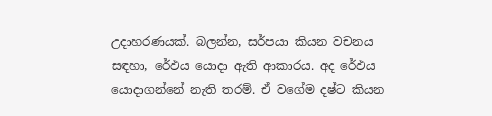උදාහරණයක්. බලන්න, සර්පයා කියන වචනය සඳහා, රේඵය යොදා ඇති ආකාරය. අද රේඵය යොදාගන්නේ නැති තරම්. ඒ වගේම දෂ්ට කියන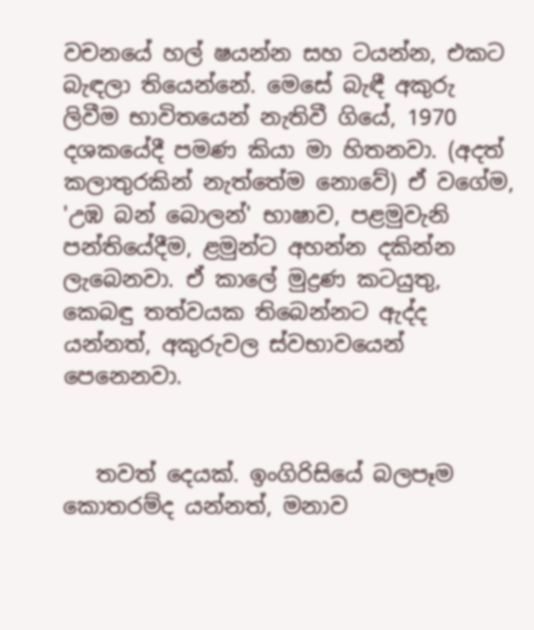වචනයේ හල් ෂයන්න සහ ටයන්න, එකට බැඳලා තියෙන්නේ. මෙසේ බැඳී අකුරු ලිවීම භාවිතයෙන් නැතිවී ගියේ, 1970 දශකයේදී පමණ කියා මා හිතනවා. (අදත් කලාතුරකින් නැත්තේම නොවේ) ඒ වගේම, 'උඹ බන් බොලන්' භාෂාව, පළමුවැනි පන්තියේදීම, ළමුන්ට අහන්න දකින්න ලැබෙනවා. ඒ කාලේ මුද්‍රණ කටයුතු, කෙබඳු තත්වයක තිබෙන්නට ඇද්ද යන්නත්, අකුරුවල ස්වභාවයෙන් පෙනෙනවා.


   තවත් දෙයක්. ඉංගිරිසියේ බලපෑම කොතරම්ද යන්නත්, මනාව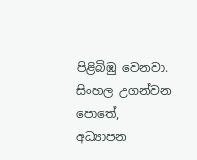පිළිබිඹු වෙනවා. සිංහල උගන්වන පොතේ, අධ්‍යාපන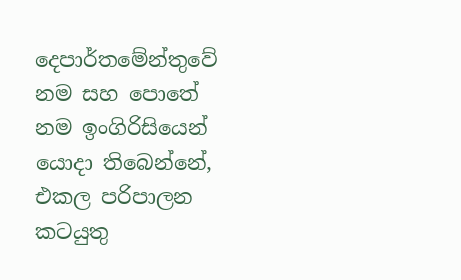දෙපාර්තමේන්තුවේ නම සහ පොතේ නම ඉංගිරිසියෙන් යොදා තිබෙන්නේ, එකල පරිපාලන කටයුතු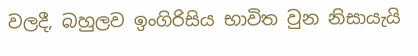වලදී, බහුලව ඉංගිරිසිය භාවිත වුන නිසායැයි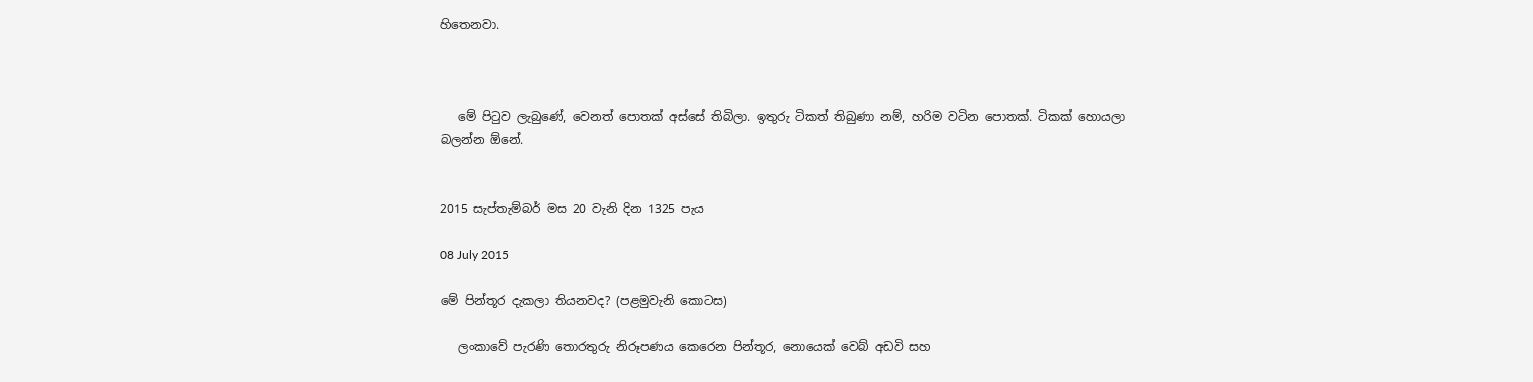හිතෙනවා.



   මේ පිටුව ලැබුණේ, වෙනත් පොතක් අස්සේ තිබිලා. ඉතුරු ටිකත් තිබුණා නම්, හරිම වටින පොතක්. ටිකක් හොයලා බලන්න ඕනේ.


2015 සැප්තැම්බර් මස 20 වැනි දින 1325 පැය

08 July 2015

මේ පින්තූර දැකලා තියනවද? (පළමුවැනි කොටස)

   ලංකාවේ පැරණි තොරතුරු නිරූපණය කෙරෙන පින්තූර, නොයෙක් වෙබ් අඩවි සහ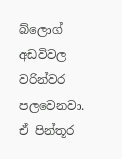බ්ලොග් අඩවිවල වරින්වර පලවෙනවා. ඒ පින්තූර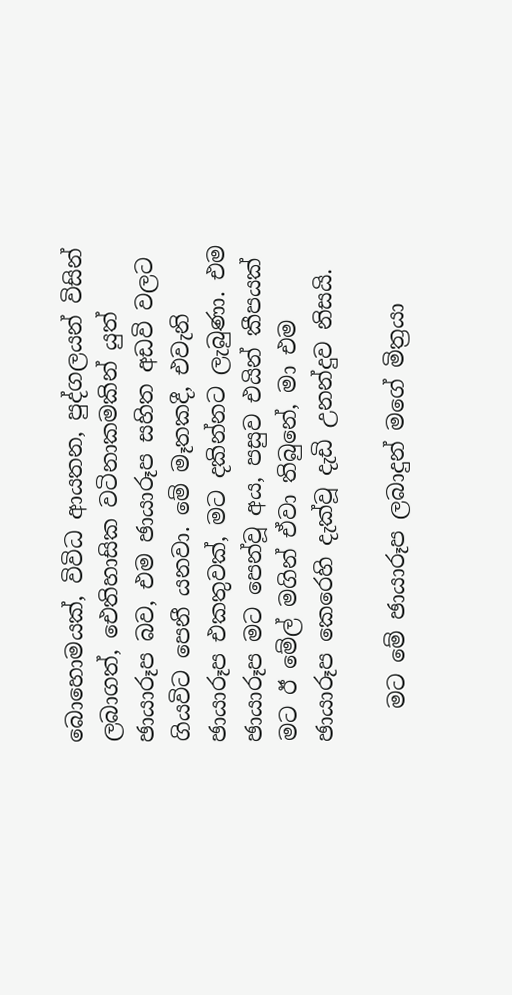බොහොමයක්, විවිධ ආයතන, පුද්ගලයන් විසින් ලබාගත්, ඓතිහාසික වටිනාකමකින් යුත් ඡායාරූප බව, එම ඡායාරූප සහිත අඩවි වලට ගියවිට පෙනී යනවා. මේ මෑතකදී, එවැනි ඡායාරූප එකතුවක්, මට දකින්නට ලැබුණා. එම ඡායාරූප මට පෙන්වූ අය, පසුව එයින් කීපයක් මට ඊ මේල් මගින් ඒවා තිබුනේ, මා එම ඡායාරූප කෙරෙහි දැක්වූ දැඩි උනන්දුව නිසයි.

   මට මේ ඡායාරූප ලබාදුන් මගේ මිත්‍රයා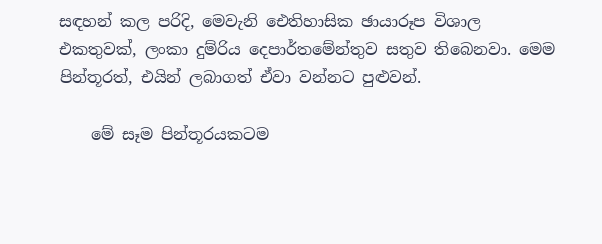සඳහන් කල පරිදි, මෙවැනි ඓතිහාසික ඡායාරූප විශාල එකතුවක්, ලංකා දුම්රිය දෙපාර්තමේන්තුව සතුව තිබෙනවා. මෙම පින්තූරත්, එයින් ලබාගත් ඒවා වන්නට පුළුවන්.

    මේ සෑම පින්තූරයකටම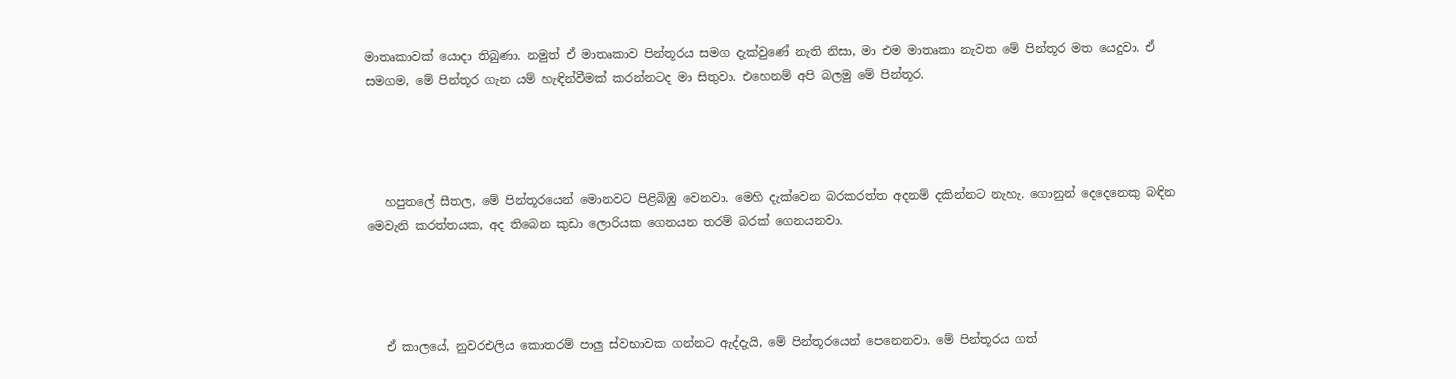මාතෘකාවක් යොදා තිබුණා. නමුත් ඒ මාතෘකාව පින්තූරය සමග දැක්වුණේ නැති නිසා, මා එම මාතෘකා නැවත මේ පින්තූර මත යෙදුවා. ඒ සමගම, මේ පින්තූර ගැන යම් හැඳින්වීමක් කරන්නටද මා සිතුවා. එහෙනම් අපි බලමු මේ පින්තූර.




   හපුතලේ සීතල, මේ පින්තූරයෙන් මොනවට පිළිබිඹු වෙනවා. මෙහි දැක්වෙන බරකරත්ත අදනම් දකින්නට නැහැ. ගොනුන් දෙදෙනෙකු බඳින මෙවැනි කරත්තයක, අද තිබෙන කුඩා ලොරියක ගෙනයන තරම් බරක් ගෙනයනවා.




   ඒ කාලයේ, නුවරඑලිය කොතරම් පාලු ස්වභාවක ගන්නට ඇද්දැයි, මේ පින්තූරයෙන් පෙනෙනවා. මේ පින්තූරය ගත්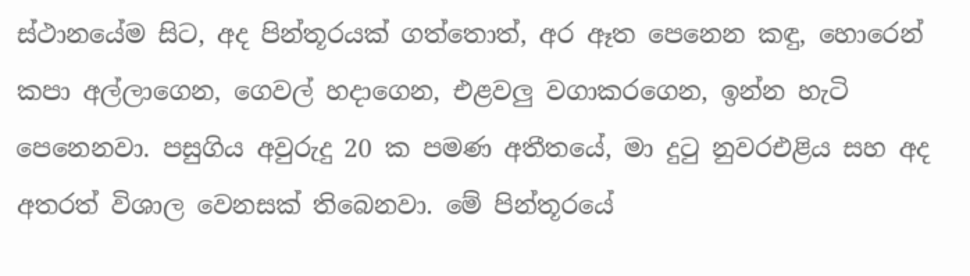ස්ථානයේම සිට, අද පින්තූරයක් ගත්තොත්, අර ඈත පෙනෙන කඳු, හොරෙන් කපා අල්ලාගෙන, ගෙවල් හදාගෙන, එළවලු වගාකරගෙන, ඉන්න හැටි පෙනෙනවා. පසුගිය අවුරුදු 20 ක පමණ අතීතයේ, මා දුටු නුවරඑළිය සහ අද අතරත් විශාල වෙනසක් තිබෙනවා. මේ පින්තූරයේ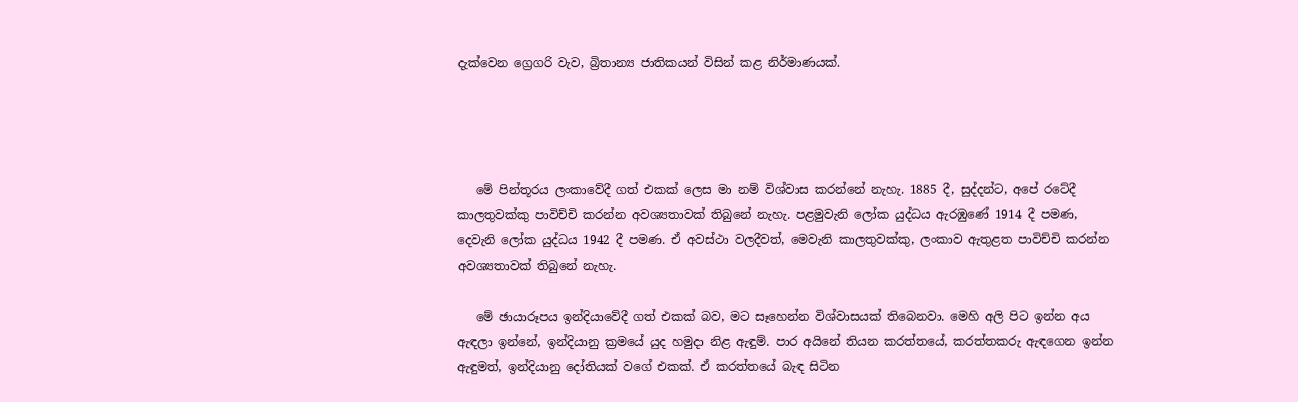දැක්වෙන ග්‍රෙගරි වැව, බ්‍රිතාන්‍ය ජාතිකයන් විසින් කළ නිර්මාණයක්.




   මේ පින්තූරය ලංකාවේදී ගත් එකක් ලෙස මා නම් විශ්වාස කරන්නේ නැහැ. 1885 දී, සුද්දන්ට, අපේ රටේදී කාලතුවක්කු පාවිච්චි කරන්න අවශ්‍යතාවක් තිබුනේ නැහැ. පළමුවැනි ලෝක යුද්ධය ඇරඹුණේ 1914 දී පමණ, දෙවැනි ලෝක යුද්ධය 1942 දී පමණ. ඒ අවස්ථා වලදීවත්, මෙවැනි කාලතුවක්කු, ලංකාව ඇතුළත පාවිච්චි කරන්න අවශ්‍යතාවක් තිබුනේ නැහැ.

   මේ ඡායාරූපය ඉන්දියාවේදී ගත් එකක් බව, මට සෑහෙන්න විශ්වාසයක් තිබෙනවා. මෙහි අලි පිට ඉන්න අය ඇඳලා ඉන්නේ, ඉන්දියානු ක්‍රමයේ යුද හමුදා නිළ ඇඳුම්. පාර අයිනේ තියන කරත්තයේ, කරත්තකරු ඇඳගෙන ඉන්න ඇඳුමත්, ඉන්දියානු දෝතියක් වගේ එකක්. ඒ කරත්තයේ බැඳ සිටින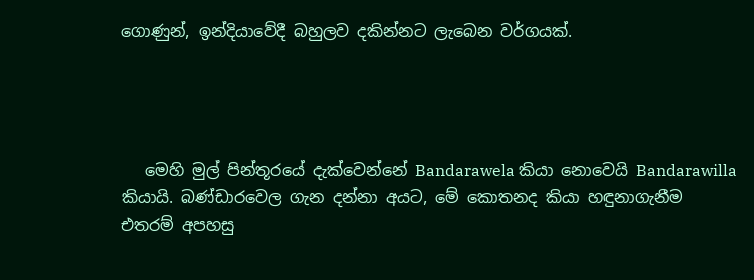ගොණුන්, ඉන්දියාවේදී බහුලව දකින්නට ලැබෙන වර්ගයක්.




   මෙහි මුල් පින්තූරයේ දැක්වෙන්නේ Bandarawela කියා නොවෙයි Bandarawilla කියායි. බණ්ඩාරවෙල ගැන දන්නා අයට, මේ කොතනද කියා හඳුනාගැනීම එතරම් අපහසු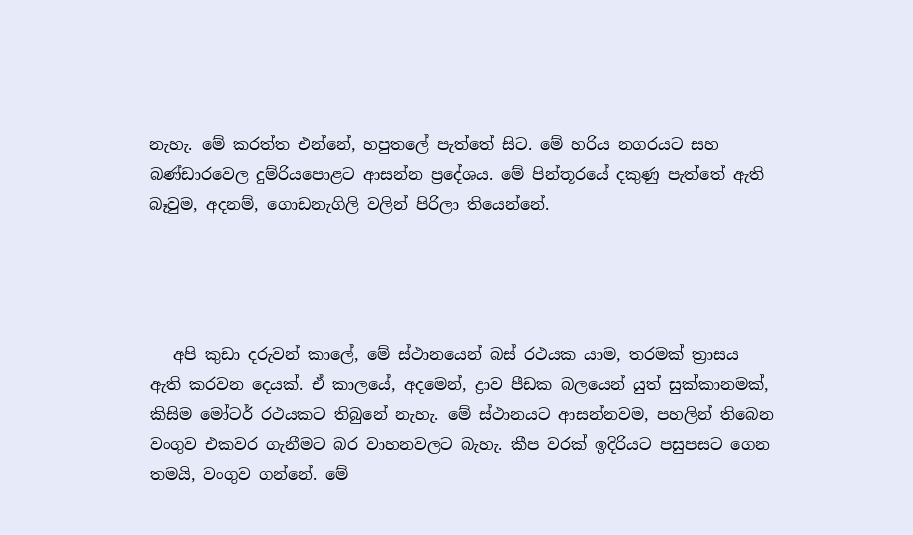නැහැ. මේ කරත්ත එන්නේ, හපුතලේ පැත්තේ සිට. මේ හරිය නගරයට සහ බණ්ඩාරවෙල දුම්රියපොළට ආසන්න ප්‍රදේශය. මේ පින්තූරයේ දකුණු පැත්තේ ඇති බෑවුම, අදනම්, ගොඩනැගිලි වලින් පිරිලා තියෙන්නේ.




   අපි කුඩා දරුවන් කාලේ, මේ ස්ථානයෙන් බස් රථයක යාම, තරමක් ත්‍රාසය ඇති කරවන දෙයක්. ඒ කාලයේ, අදමෙන්, ද්‍රාව පීඩක බලයෙන් යුත් සුක්කානමක්, කිසිම මෝටර් රථයකට තිබුනේ නැහැ. මේ ස්ථානයට ආසන්නවම, පහලින් තිබෙන වංගුව එකවර ගැනීමට බර වාහනවලට බැහැ. කීප වරක් ඉදිරියට පසුපසට ගෙන තමයි, වංගුව ගන්නේ. මේ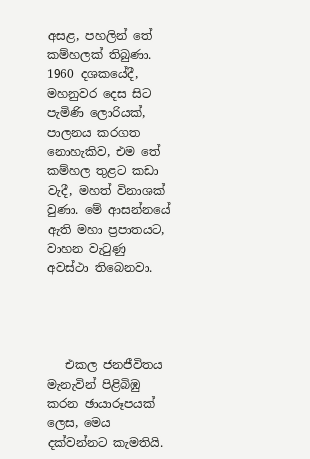අසළ, පහලින් තේ කම්හලක් තිබුණා. 1960 දශකයේදී, මහනුවර දෙස සිට පැමිණි ලොරියක්, පාලනය කරගත නොහැකිව, එම තේ කම්හල තුළට කඩා වැදී, මහත් විනාශක් වුණා. මේ ආසන්නයේ ඇති මහා ප්‍රපාතයට, වාහන වැටුණු අවස්ථා තිබෙනවා.




   එකල ජනජීවිතය මැනැවින් පිළිබිඹු කරන ඡායාරූපයක් ලෙස, මෙය දක්වන්නට කැමතියි.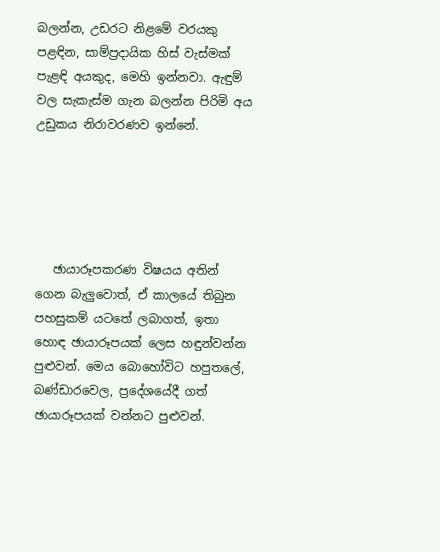බලන්න, උඩරට නිළමේ වරයකු පළඳින, සාම්ප්‍රදායික හිස් වැස්මක් පැළඳි අයකුද, මෙහි ඉන්නවා. ඇඳුම් වල සැකැස්ම ගැන බලන්න පිරිමි අය උඩුකය නිරාවරණව ඉන්නේ.





   ඡායාරූපකරණ විෂයය අතින් ගෙන බැලුවොත්, ඒ කාලයේ තිබුන පහසුකම් යටතේ ලබාගත්, ඉතා හොඳ ඡායාරූපයක් ලෙස හඳුන්වන්න පුළුවන්. මෙය බොහෝවිට හපුතලේ, බණ්ඩාරවෙල, ප්‍රදේශයේදී ගත් ඡායාරූපයක් වන්නට පුළුවන්.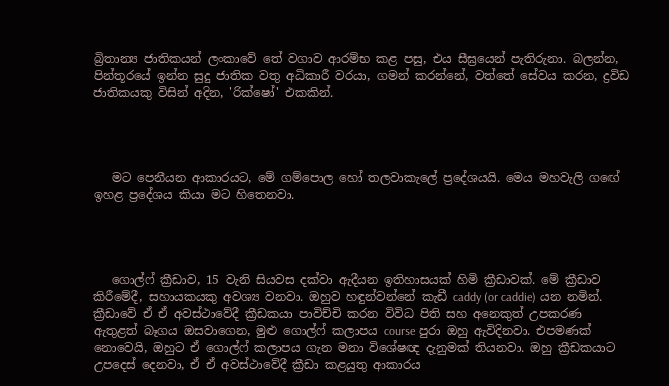බ්‍රිතාන්‍ය ජාතිකයන් ලංකාවේ තේ වගාව ආරම්භ කළ පසු, එය සීඝ්‍රයෙන් පැතිරුනා. බලන්න, පින්තූරයේ ඉන්න සුදු ජාතික වතු අධිකාරී වරයා, ගමන් කරන්නේ, වත්තේ සේවය කරන, ද්‍රවිඩ ජාතිකයකු විසින් අදින, 'රික්ෂෝ' එකකින්.




   මට පෙනීයන ආකාරයට, මේ ගම්පොල හෝ තලවාකැලේ ප්‍රදේශයයි. මෙය මහවැලි ගඟේ ඉහළ ප්‍රදේශය කියා මට හිතෙනවා.




   ගොල්ෆ් ක්‍රීඩාව, 15 වැනි සියවස දක්වා ඇදීයන ඉතිහාසයක් හිමි ක්‍රීඩාවක්. මේ ක්‍රීඩාව කිරීමේදී, සහායකයකු අවශ්‍ය වනවා. ඔහුව හඳුන්වන්නේ කැඩී caddy (or caddie) යන නමින්. ක්‍රීඩාවේ ඒ ඒ අවස්ථාවේදී ක්‍රීඩකයා පාවිච්චි කරන විවිධ පිති සහ අනෙකුත් උපකරණ ඇතුළත් බෑගය ඔසවාගෙන, මුළු ගොල්ෆ් කලාපය course පුරා ඔහු ඇවිදිනවා. එපමණක් නොවෙයි, ඔහුට ඒ ගොල්ෆ් කලාපය ගැන මනා විශේෂඥ දැනුමක් තියනවා. ඔහු ක්‍රීඩකයාට උපදෙස් දෙනවා, ඒ ඒ අවස්ථාවේදී ක්‍රීඩා කළයුතු ආකාරය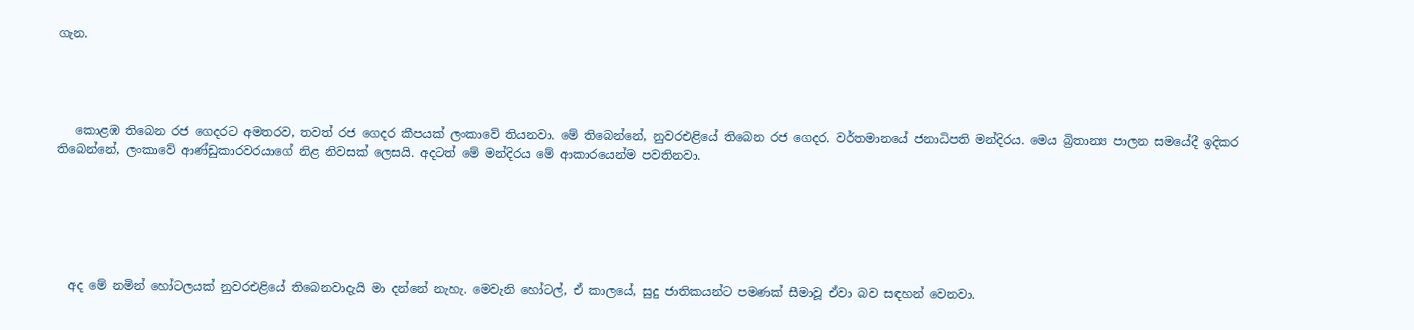ගැන.




   කොළඹ තිබෙන රජ ගෙදරට අමතරව, තවත් රජ ගෙදර කීපයක් ලංකාවේ තියනවා. මේ තිබෙන්නේ, නුවරඑළියේ තිබෙන රජ ගෙදර. වර්තමානයේ ජනාධිපති මන්දිරය. මෙය බ්‍රිතාන්‍ය පාලන සමයේදී ඉදිකර තිබෙන්නේ, ලංකාවේ ආණ්ඩුකාරවරයාගේ නිළ නිවසක් ලෙසයි. අදටත් මේ මන්දිරය මේ ආකාරයෙන්ම පවතිනවා.






  අද මේ නමින් හෝටලයක් නුවරඑළියේ තිබෙනවාදැයි මා දන්නේ නැහැ. මෙවැනි හෝටල්, ඒ කාලයේ, සුදු ජාතිකයන්ට පමණක් සීමාවූ ඒවා බව සඳහන් වෙනවා.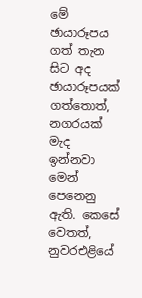මේ ඡායාරූපය ගත් තැන සිට අද ඡායාරූපයක් ගත්තොත්, නගරයක් මැද ඉන්නවා මෙන් පෙනෙනු ඇති. කෙසේ වෙතත්, නුවරඑළියේ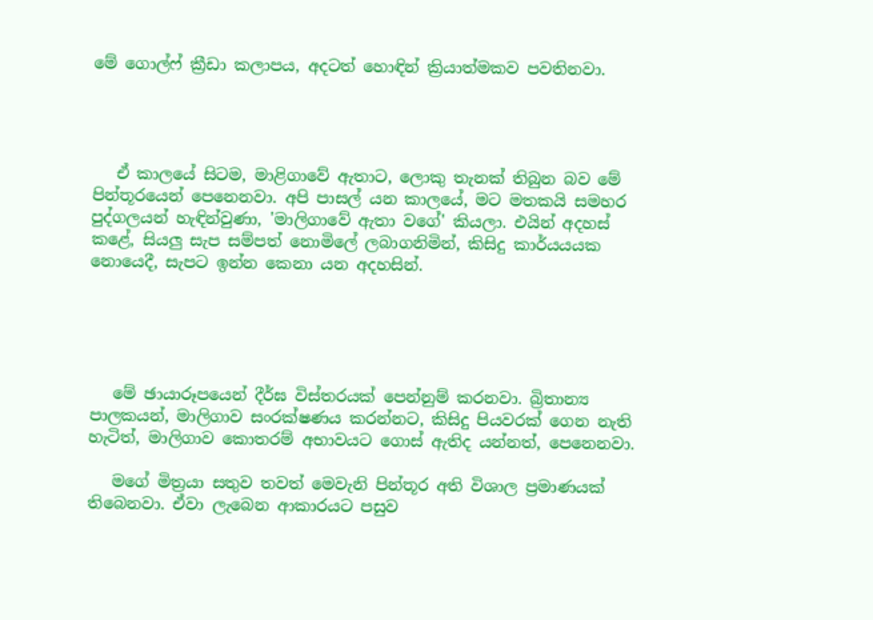මේ ගොල්ෆ් ක්‍රීඩා කලාපය, අදටත් හොඳින් ක්‍රියාත්මකව පවතිනවා.




   ඒ කාලයේ සිටම, මාළිගාවේ ඇතාට, ලොකු තැනක් තිබුන බව මේ පින්තූරයෙන් පෙනෙනවා. අපි පාසල් යන කාලයේ, මට මතකයි සමහර පුද්ගලයන් හැඳින්වුණා, 'මාලිගාවේ ඇතා වගේ' කියලා. එයින් අදහස් කළේ, සියලු සැප සම්පත් නොමිලේ ලබාගනිමින්, කිසිදු කාර්යයයක නොයෙදී, සැපට ඉන්න කෙනා යන අදහසින්.





   මේ ඡායාරූපයෙන් දීර්ඝ විස්තරයක් පෙන්නුම් කරනවා. බ්‍රිතාන්‍ය පාලකයන්, මාලිගාව සංරක්ෂණය කරන්නට, කිසිදු පියවරක් ගෙන නැති හැටිත්, මාලිගාව කොතරම් අභාවයට ගොස් ඇතිද යන්නත්, පෙනෙනවා.

   මගේ මිත්‍රයා සතුව තවත් මෙවැනි පින්තූර අති විශාල ප්‍රමාණයක් තිබෙනවා. ඒවා ලැබෙන ආකාරයට පසුව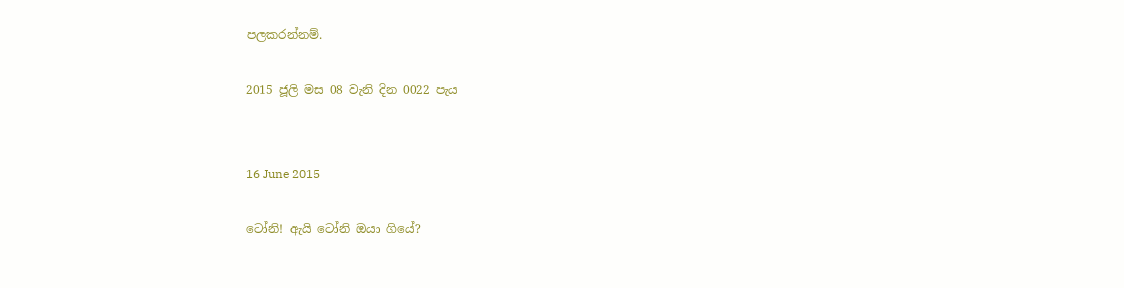පලකරන්නම්.

2015 ජූලි මස 08 වැනි දින 0022 පැය


16 June 2015

ටෝනි! ඇයි ටෝනි ඔයා ගියේ?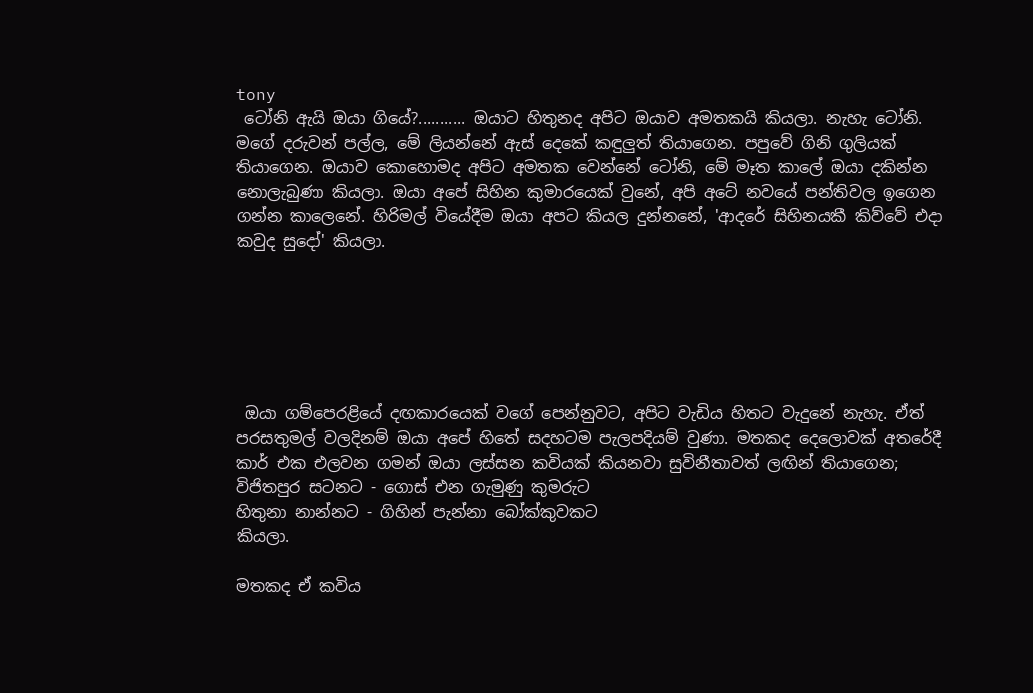tony
 ටෝනි ඇයි ඔයා ගියේ?........... ඔයාට හිතුනද අපිට ඔයාව අමතකයි කියලා. නැහැ ටෝනි. මගේ දරුවන් පල්ල, මේ ලියන්නේ ඇස් දෙකේ කඳුලුත් තියාගෙන. පපුවේ ගිනි ගුලියක් තියාගෙන. ඔයාව කොහොමද අපිට අමතක වෙන්නේ ටෝනි, මේ මෑත කාලේ ඔයා දකින්න නොලැබුණා කියලා. ඔයා අපේ සිහින කුමාරයෙක් වුනේ, අපි අටේ නවයේ පන්තිවල ඉගෙන ගන්න කාලෙනේ. හිරිමල් වියේදීම ඔයා අපට කියල දුන්නනේ, 'ආදරේ සිහිනයකී කිව්වේ එදා කවුද සුදෝ' කියලා.






 ඔයා ගම්පෙරළියේ දඟකාරයෙක් වගේ පෙන්නුවට, අපිට වැඩිය හිතට වැදුනේ නැහැ. ඒත් පරසතුමල් වලදිනම් ඔයා අපේ හිතේ සදහටම පැලපදියම් වුණා. මතකද දෙලොවක් අතරේදී කාර් එක එලවන ගමන් ඔයා ලස්සන කවියක් කියනවා සුවිනීතාවත් ලඟින් තියාගෙන;
විජිතපුර සටනට - ගොස් එන ගැමුණු කුමරුට
හිතුනා නාන්නට - ගිහින් පැන්නා බෝක්කුවකට
කියලා.

මතකද ඒ කවිය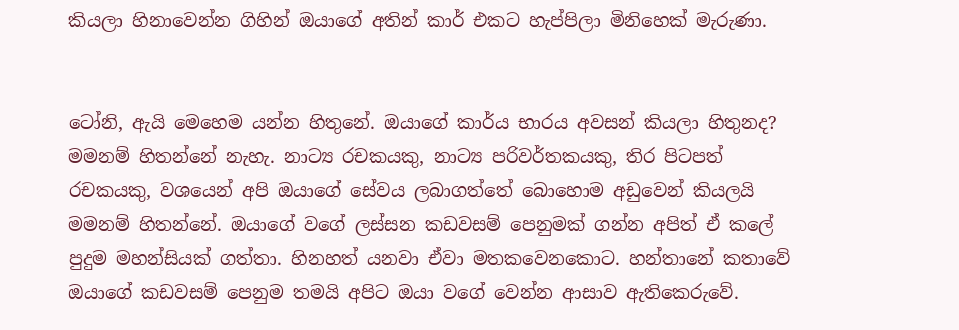කියලා හිනාවෙන්න ගිහින් ඔයාගේ අතින් කාර් එකට හැප්පිලා මිනිහෙක් මැරුණා.


ටෝනි, ඇයි මෙහෙම යන්න හිතුනේ. ඔයාගේ කාර්ය භාරය අවසන් කියලා හිතුනද? මමනම් හිතන්නේ නැහැ. නාට්‍ය රචකයකු, නාට්‍ය පරිවර්තකයකු, තිර පිටපත් රචකයකු, වශයෙන් අපි ඔයාගේ සේවය ලබාගත්තේ බොහොම අඩුවෙන් කියලයි මමනම් හිතන්නේ. ඔයාගේ වගේ ලස්සන කඩවසම් පෙනුමක් ගන්න අපිත් ඒ කලේ පුදුම මහන්සියක් ගත්තා. හිනහත් යනවා ඒවා මතකවෙනකොට. හන්තානේ කතාවේ ඔයාගේ කඩවසම් පෙනුම තමයි අපිට ඔයා වගේ වෙන්න ආසාව ඇතිකෙරුවේ.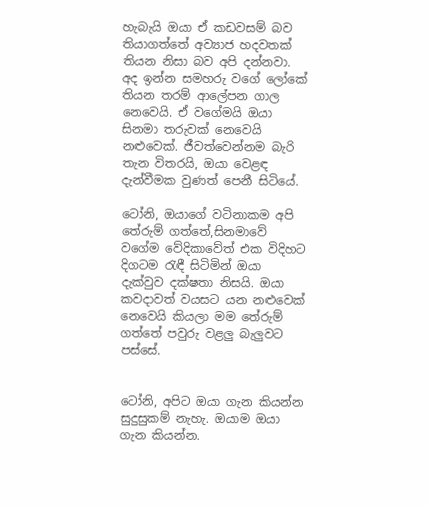හැබැයි ඔයා ඒ කඩවසම් බව තියාගත්තේ අව්‍යාජ හදවතක් තියන නිසා බව අපි දන්නවා. අද ඉන්න සමහරු වගේ ලෝකේ තියන තරම් ආලේපන ගාල නෙවෙයි. ඒ වගේමයි ඔයා සිනමා තරුවක් නෙවෙයි නළුවෙක්. ජීවත්වෙන්නම බැරි තැන විතරයි, ඔයා වෙළඳ දැන්වීමක වුණත් පෙනී සිටියේ.

ටෝනි, ඔයාගේ වටිනාකම අපි තේරුම් ගත්තේ,සිනමාවේ වගේම වේදිකාවේත් එක විදිහට දිගටම රැඳී සිටිමින් ඔයා දැක්වුව දක්ෂතා නිසයි. ඔයා කවදාවත් වයසට යන නළුවෙක් නෙවෙයි කියලා මම තේරුම් ගත්තේ පවුරු වළලු බැලුවට පස්සේ.


ටෝනි, අපිට ඔයා ගැන කියන්න සුදුසුකම් නැහැ. ඔයාම ඔයා ගැන කියන්න.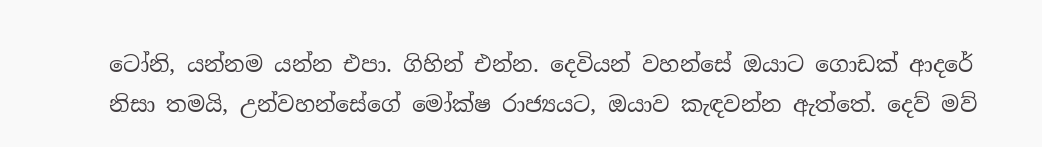ටෝනි, යන්නම යන්න එපා. ගිහින් එන්න. දෙවියන් වහන්සේ ඔයාට ගොඩක් ආදරේ නිසා තමයි, උන්වහන්සේගේ මෝක්ෂ රාජ්‍යයට, ඔයාව කැඳවන්න ඇත්තේ. දෙව් මව්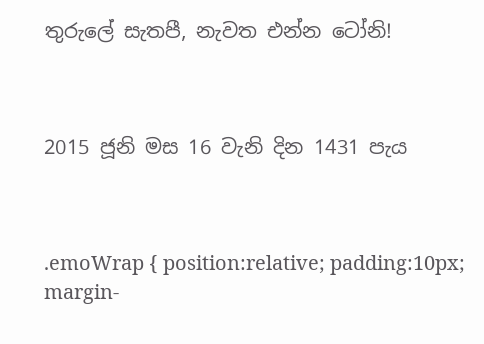තුරුලේ සැතපී, නැවත එන්න ටෝනි!



2015 ජූනි මස 16 වැනි දින 1431 පැය



.emoWrap { position:relative; padding:10px; margin-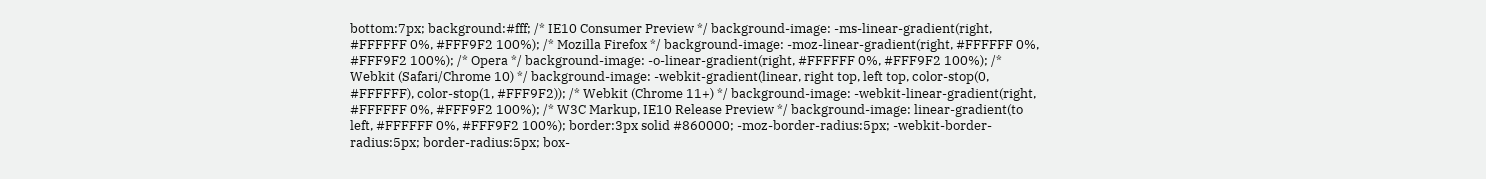bottom:7px; background:#fff; /* IE10 Consumer Preview */ background-image: -ms-linear-gradient(right, #FFFFFF 0%, #FFF9F2 100%); /* Mozilla Firefox */ background-image: -moz-linear-gradient(right, #FFFFFF 0%, #FFF9F2 100%); /* Opera */ background-image: -o-linear-gradient(right, #FFFFFF 0%, #FFF9F2 100%); /* Webkit (Safari/Chrome 10) */ background-image: -webkit-gradient(linear, right top, left top, color-stop(0, #FFFFFF), color-stop(1, #FFF9F2)); /* Webkit (Chrome 11+) */ background-image: -webkit-linear-gradient(right, #FFFFFF 0%, #FFF9F2 100%); /* W3C Markup, IE10 Release Preview */ background-image: linear-gradient(to left, #FFFFFF 0%, #FFF9F2 100%); border:3px solid #860000; -moz-border-radius:5px; -webkit-border-radius:5px; border-radius:5px; box-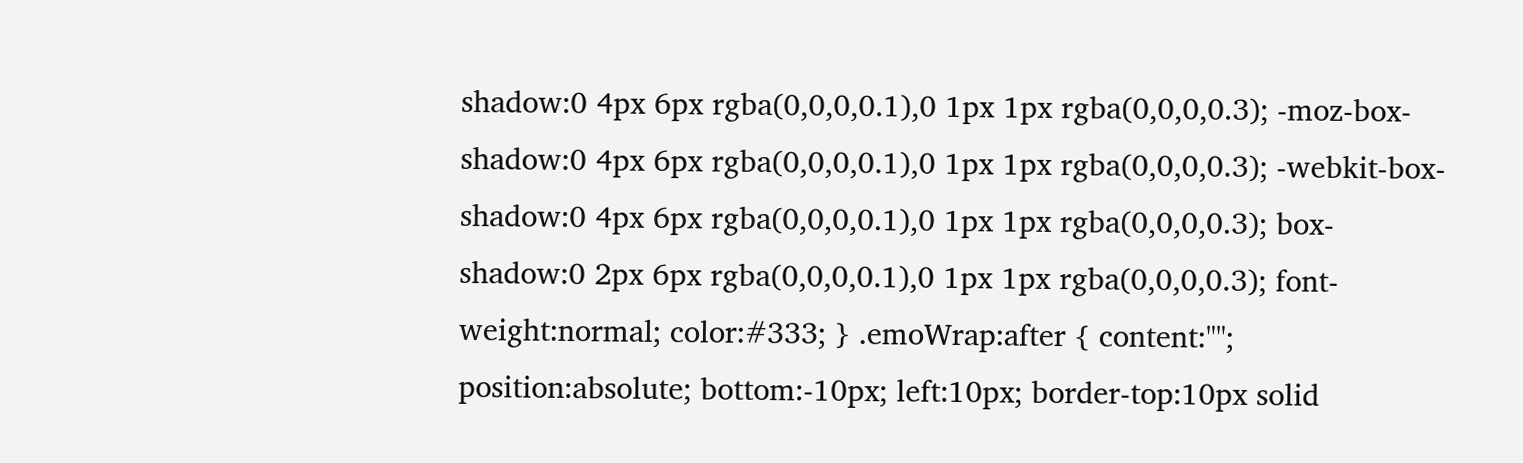shadow:0 4px 6px rgba(0,0,0,0.1),0 1px 1px rgba(0,0,0,0.3); -moz-box-shadow:0 4px 6px rgba(0,0,0,0.1),0 1px 1px rgba(0,0,0,0.3); -webkit-box-shadow:0 4px 6px rgba(0,0,0,0.1),0 1px 1px rgba(0,0,0,0.3); box-shadow:0 2px 6px rgba(0,0,0,0.1),0 1px 1px rgba(0,0,0,0.3); font-weight:normal; color:#333; } .emoWrap:after { content:""; position:absolute; bottom:-10px; left:10px; border-top:10px solid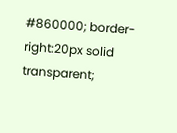#860000; border-right:20px solid transparent;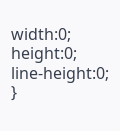width:0; height:0; line-height:0; }